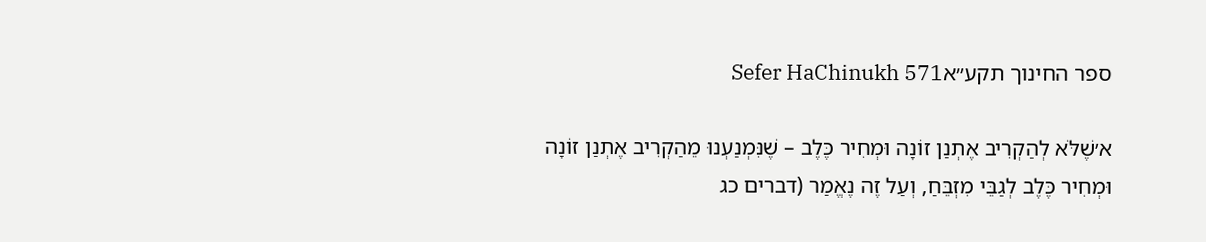ספר החינוך תקע״אSefer HaChinukh 571

א׳שֶׁלֹּא לְהַקְרִיב אֶתְנַן זוֹנָה וּמְחִיר כֶּלֶב – שֶׁנִּמְנַעְנוּ מֵהַקְרִיב אֶתְנַן זוֹנָה וּמְחִיר כֶּלֶב לְגַבֵּי מִזְבֵּחַ, וְעַל זֶה נֶאֱמַר (דברים כג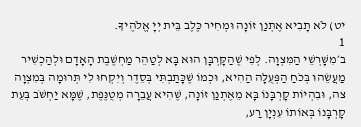יט) לֹא תָבִיא אֶתְנַן זוֹנָה וּמְחִיר כֶּלֶב בֵּית יְיָ אֱלֹהֶיךָ.
1
ב׳מִשָּׁרְשֵׁי הַמִּצְוָה. לְפִי שֶׁהַקָּרְבָּן הוּא בָּא לְטַהֵר מַחְשֶׁבֶת הָאָדָם וּלְהַכְשִׁיר מַעֲשֵׂהוּ בְּכֹחַ הַפְּעֻלָּה הַהִיא, וּכְמוֹ שֶׁכָּתַבְתִּי בְּסֵדֶר וְיִקְחוּ לִי תְּרוּמָה בְּמִצְוָה צה, וּבִהְיוֹת קָרְבָּנוֹ בָּא מֵאֶתְנַן זוֹנָה, שֶׁהִיא עֲבֵרָה מְטֻנֶּפֶת, שֶׁמָּא יַחְשֹׁב בְּעֵת קָרְבָּנוֹ בְּאוֹתוֹ עִנְיָן רַע,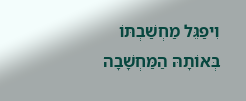וִיפַגֵּל מַחְשַׁבְתּוֹ בְּאוֹתָהּ הַמַּחְשָׁבָה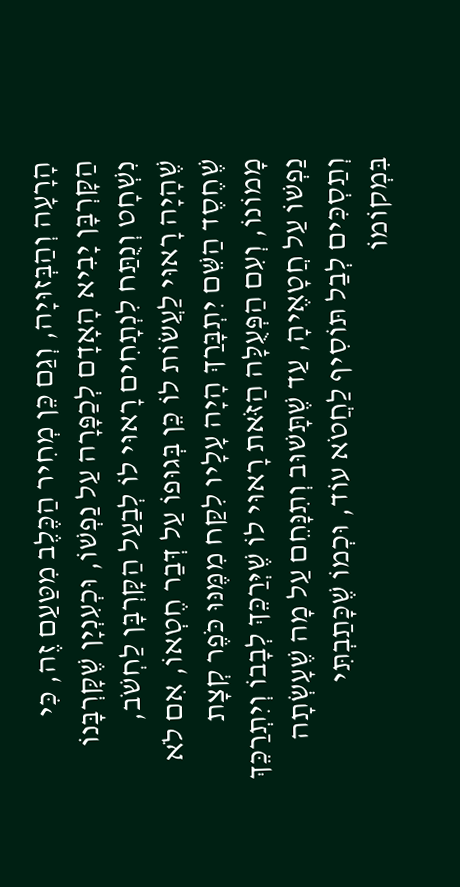הָרָעָה וְהַבְּזוּיָה, וְגַם כֵּן מְחִיר הַכֶּלֶב מִטַּעַם זֶה, כִּי הַקָּרְבָּן יָבִיא הָאָדָם לְכַפָּרָה עַל נַפְשׁוֹ, וּכְעִנְיָן שֶׁקָּרְבָּנוֹ נִשְׁחָט וְנֻתַּח לִנְתָחִים רָאוּי לוֹ לְבַעַל הַקָּרְבָּן לַחְשֹׁב, שֶׁהָיָה רָאוּי לַעֲשׂוֹת לוֹ כֵּן בְּגוּפוֹ עַל דְּבַר חֶטְאוֹ, אִם לֹא שֶׁחֶסֶד הַשֵּׁם יִתְבָּרַךְ הָיָה עָלָיו לִקַּח מִמֶּנּוּ כֹּפֶר קְצָת מָמוֹנוֹ, וְעִם הַפְּעֻלָּה הַזֹּאת רָאוּי לוֹ שֶׁיְּרַכֵּךְ לְבָבוֹ וְיִתְרַכֵּךְ נַפְשׁוֹ עַל חֲטָאֶיהָ, עַד שֶׁתָּשׁוּב וְתִנָּחֵם עַל מָה שֶׁעָשְׂתָה וְתַסְכִּים לְבַל תּוֹסִיף לַחֲטֹא עוֹד, וּכְמוֹ שֶׁכָּתַבְתִּי בִּמְקוֹמוֹ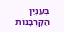בְּעִנְיַן הַקָּרְבָּנוֹת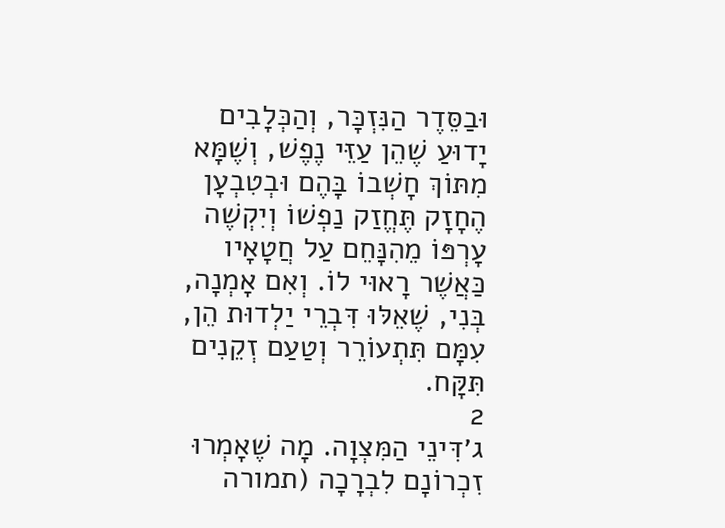וּבַסֵּדֶר הַנִּזְכָּר, וְהַכְּלָבִים יָדוּעַ שֶׁהֵן עַזֵּי נֶפֶשׁ, וְשֶׁמָּא מִתּוֹךְ חָשְׁבוֹ בָּהֶם וּבְטִבְעָן הֶחָזָק תֶּחֱזַק נַפְשׁוֹ וְיִקְשֶׁה עָרְפּוֹ מֵהִנָּחֵם עַל חֲטָאָיו כַּאֲשֶׁר רָאוּי לוֹ. וְאִם אָמְנָה, בְּנִי, שֶׁאֵלּוּ דִּבְרֵי יַלְדוּת הֵן, עִמָּם תִּתְעוֹרֵר וְטַעַם זְקֵנִים תִּקָּח.
2
ג׳דִּינֵי הַמִּצְוָה. מָה שֶׁאָמְרוּ זִכְרוֹנָם לִבְרָכָה (תמורה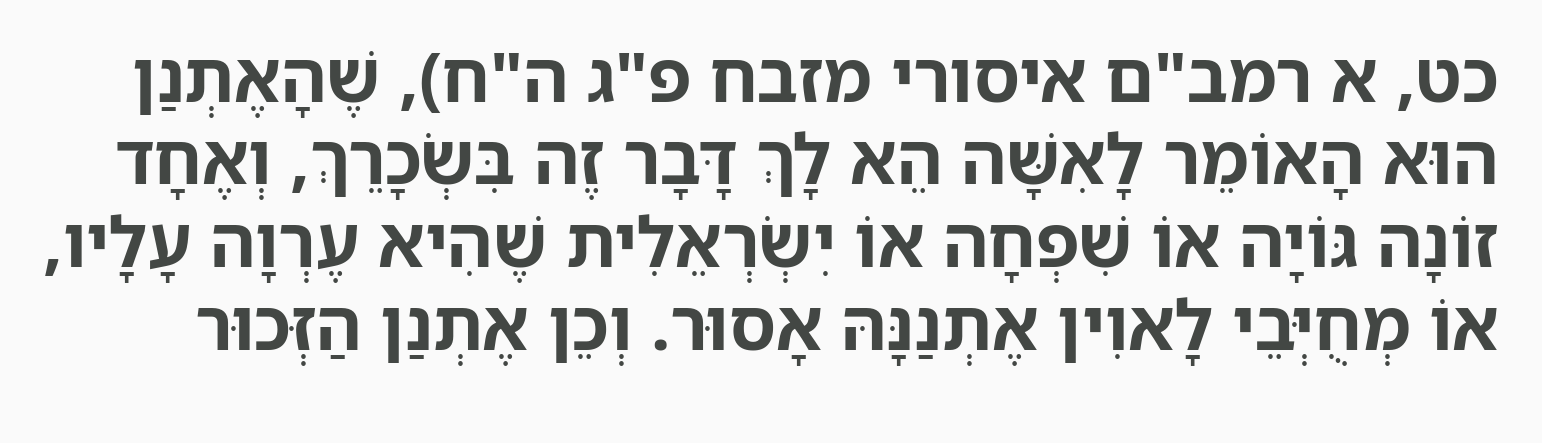כט, א רמב"ם איסורי מזבח פ"ג ה"ח), שֶׁהָאֶתְנַן הוּא הָאוֹמֵר לָאִשָּׁה הֵא לָךְ דָּבָר זֶה בִּשְׂכָרֵךְ, וְאֶחָד זוֹנָה גּוֹיָה אוֹ שִׁפְחָה אוֹ יִשְׂרְאֵלִית שֶׁהִיא עֶרְוָה עָלָיו, אוֹ מְחֻיְּבֵי לָאוִין אֶתְנַנָּהּ אָסוּר. וְכֵן אֶתְנַן הַזְּכוּר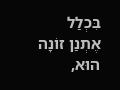בִּכְלַל אֶתְנַן זוֹנָה הוּא,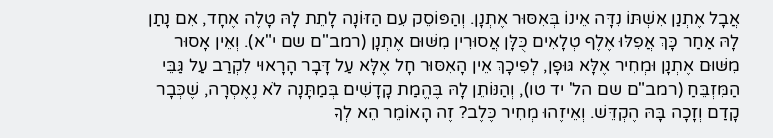אֲבָל אֶתְנַן אִשְׁתּוֹ נִדָּה אֵינוֹ בְּאִסּוּר אֶתְנָן. וְהַפּוֹסֵק עִם הַזּוֹנָה לָתֵת לָהּ טָלֶה אֶחָד, אִם נָתַן לָהּ אַחַר כָּךְ אֲפִלּוּ אֶלֶף טְלָאִים כֻּלָּן אֲסוּרִין מִשּׁוּם אֶתְנָן (רמב"ם שם י"א). וְאֵין אָסוּר מִשּׁוּם אֶתְנָן וּמְחִיר אֶלָּא גּוּפָן, לְפִיכָךְ אֵין הָאִסּוּר חָל אֶלָּא עַל דָּבָר הָרָאוּי לִקְרַב עַל גַּבֵּי הַמִּזְבֵּחַ (רמב"ם שם הל' יד טו), וְהַנּוֹתֵן לָהּ בֶּהֱמַת קָדָשִׁים בְּמַתָּנָה לֹא נֶאֶסְרָה, שֶׁכְּבָר קָדַם וְזָכָה בָּהּ הֶקְדֵּשׁ. וְאֵיזֶהוּ מְחִיר כֶּלֶב? זֶה הָאוֹמֵר הֵא לְךָ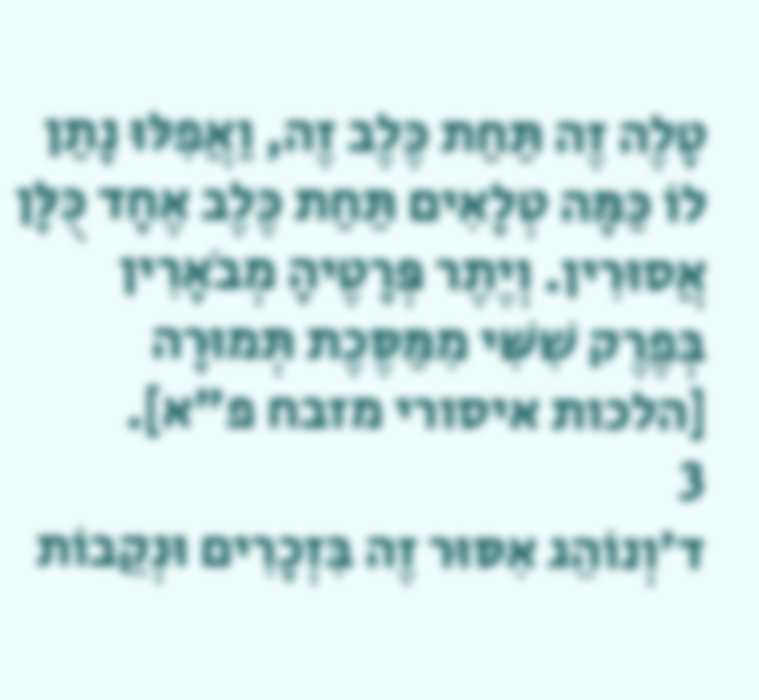טָלֶה זֶה תַּחַת כֶּלֶב זֶה, וַאֲפִלּוּ נָתַן לוֹ כַּמָּה טְלָאִים תַּחַת כֶּלֶב אֶחָד כֻּלָּן אֲסוּרִין. וְיֶתֶר פְּרָטֶיהָ מְבֹאָרִין בְּפֶרֶק שִׁשִּׁי מִמַּסֶּכֶת תְּמוּרָה [הלכות איסורי מזבח פ"א].
3
ד׳וְנוֹהֵג אִסּוּר זֶה בִּזְכָרִים וּנְקֵבוֹת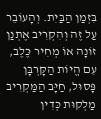בִּזְמַן הַבַּיִת. וְהָעוֹבֵר עַל זֶה וְהִקְרִיב אֶתְנַן זוֹנָה אוֹ מְחִיר כֶּלֶב, עִם הֱיוֹת הַקָּרְבָּן פָּסוּל, חַיָּב הַמַּקְרִיב מַלְקוּת כְּדִין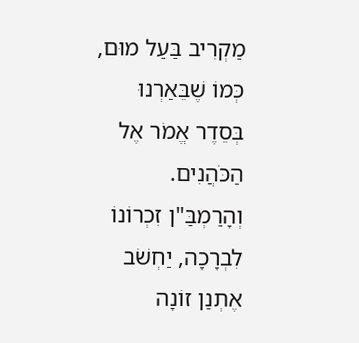מַקְרִיב בַּעַל מוּם, כְּמוֹ שֶׁבֵּאַרְנוּ בְּסֵדֶר אֱמֹר אֶל הַכֹּהֲנִים. וְהָרַמְבַּ"ן זִכְרוֹנוֹ לִבְרָכָה, יַחְשֹׁב אֶתְנַן זוֹנָה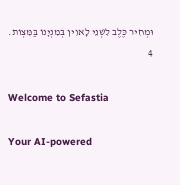וּמְחִיר כֶּלֶב לִשְׁנֵי לָאוִין בְּמִנְיָנוֹ בַּמִּצְוֹת.
4

Welcome to Sefastia

Your AI-powered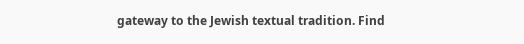gateway to the Jewish textual tradition. Find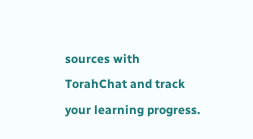sources with TorahChat and track your learning progress.